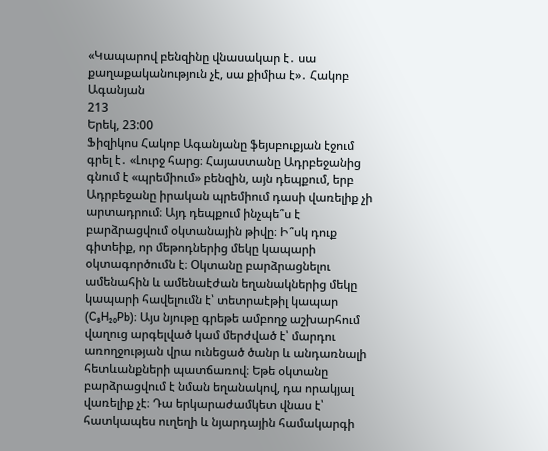«Կապարով բենզինը վնասակար է․ սա քաղաքականություն չէ, սա քիմիա է»․ Հակոբ Ագանյան
213
Երեկ, 23:00
Ֆիզիկոս Հակոբ Ագանյանը ֆեյսբուքյան էջում գրել է․ «Լուրջ հարց։ Հայաստանը Ադրբեջանից գնում է «պրեմիում» բենզին, այն դեպքում, երբ Ադրբեջանը իրական պրեմիում դասի վառելիք չի արտադրում։ Այդ դեպքում ինչպե՞ս է բարձրացվում օկտանային թիվը։ Ի՞սկ դուք գիտեիք, որ մեթոդներից մեկը կապարի օկտագործումն է։ Օկտանը բարձրացնելու ամենահին և ամենաէժան եղանակներից մեկը կապարի հավելումն է՝ տետրաէթիլ կապար (C₈H₂₀Pb)։ Այս նյութը գրեթե ամբողջ աշխարհում վաղուց արգելված կամ մերժված է՝ մարդու առողջության վրա ունեցած ծանր և անդառնալի հետևանքների պատճառով։ Եթե օկտանը բարձրացվում է նման եղանակով, դա որակյալ վառելիք չէ։ Դա երկարաժամկետ վնաս է՝ հատկապես ուղեղի և նյարդային համակարգի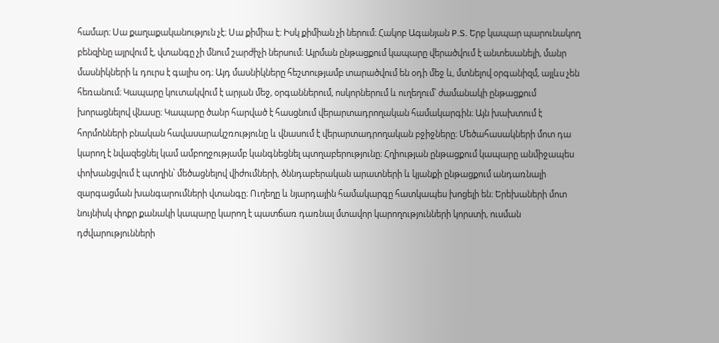համար։ Սա քաղաքականություն չէ։ Սա քիմիա է։ Իսկ քիմիան չի ներում։ Հակոբ Ագանյան P.S. Երբ կապար պարունակող բենզինը այրվում է, վտանգը չի մնում շարժիչի ներսում։ Այրման ընթացքում կապարը վերածվում է անտեսանելի, մանր մասնիկների և դուրս է գալիս օդ։ Այդ մասնիկները հեշտությամբ տարածվում են օդի մեջ և, մտնելով օրգանիզմ, այլևս չեն հեռանում։ Կապարը կուտակվում է արյան մեջ, օրգաններում, ոսկորներում և ուղեղում՝ ժամանակի ընթացքում խորացնելով վնասը։ Կապարը ծանր հարված է հասցնում վերարտադրողական համակարգին։ Այն խախտում է հորմոնների բնական հավասարակշռությունը և վնասում է վերարտադրողական բջիջները։ Մեծահասակների մոտ դա կարող է նվազեցնել կամ ամբողջությամբ կանգնեցնել պտղաբերությունը։ Հղիության ընթացքում կապարը անմիջապես փոխանցվում է պտղին՝ մեծացնելով վիժումների, ծննդաբերական արատների և կյանքի ընթացքում անդառնալի զարգացման խանգարումների վտանգը։ Ուղեղը և նյարդային համակարգը հատկապես խոցելի են։ Երեխաների մոտ նույնիսկ փոքր քանակի կապարը կարող է պատճառ դառնալ մտավոր կարողությունների կորստի, ուսման դժվարությունների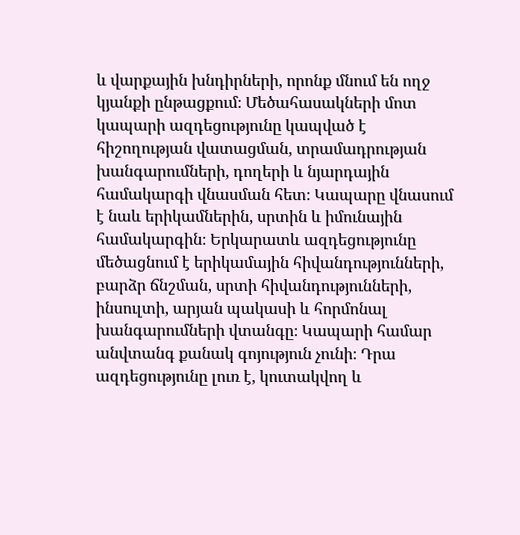և վարքային խնդիրների, որոնք մնում են ողջ կյանքի ընթացքում։ Մեծահասակների մոտ կապարի ազդեցությունը կապված է հիշողության վատացման, տրամադրության խանգարումների, դողերի և նյարդային համակարգի վնասման հետ։ Կապարը վնասում է նաև երիկամներին, սրտին և իմունային համակարգին։ Երկարատև ազդեցությունը մեծացնում է երիկամային հիվանդությունների, բարձր ճնշման, սրտի հիվանդությունների, ինսուլտի, արյան պակասի և հորմոնալ խանգարումների վտանգը։ Կապարի համար անվտանգ քանակ գոյություն չունի։ Դրա ազդեցությունը լուռ է, կուտակվող և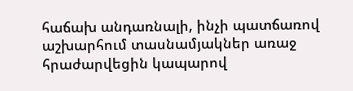հաճախ անդառնալի, ինչի պատճառով աշխարհում տասնամյակներ առաջ հրաժարվեցին կապարով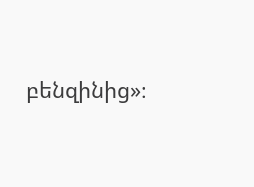բենզինից»։